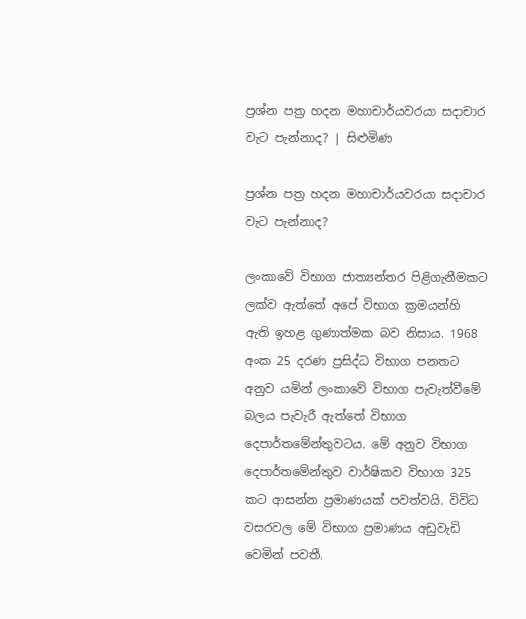ප්‍රශ්න පත්‍ර හදන මහාචාර්යවරයා සදාචාර වැට පැන්නාද? | සිළුමිණ

ප්‍රශ්න පත්‍ර හදන මහාචාර්යවරයා සදාචාර වැට පැන්නාද?

ලංකාවේ විභාග ජාත්‍යන්තර පිළිගැනීමකට ලක්ව ඇත්තේ අපේ විභාග ක්‍රමයන්හි ඇති ඉහළ ගුණාත්මක බව නිසාය. 1968 අංක 25 දරණ ප්‍රසිද්ධ විභාග පනතට අනුව යමින් ලංකාවේ විභාග පැවැත්වීමේ බලය පැවැරී ඇත්තේ විභාග දෙපාර්තමේන්තුවටය. මේ අනුව විභාග දෙපාර්තමේන්තුව වාර්ෂිකව විභාග 325 කට ආසන්න ප්‍රමාණයක් පවත්වයි. විවිධ වසරවල මේ විභාග ප්‍රමාණය අඩුවැඩි වෙමින් පවතී.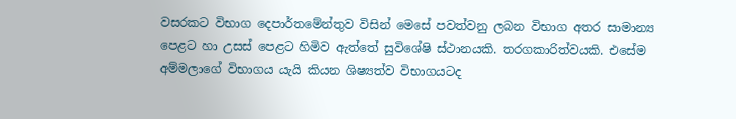වසරකට විභාග දෙපාර්තමේන්තුව විසින් මෙසේ පවත්වනු ලබන විභාග අතර සාමාන්‍ය පෙළට හා උසස් පෙළට හිමිව ඇත්තේ සුවිශේෂි ස්ථානයකි. තරගකාරිත්වයකි. එසේම අම්මලාගේ විභාගය යැයි කියන ශිෂ්‍යත්ව විභාගයටද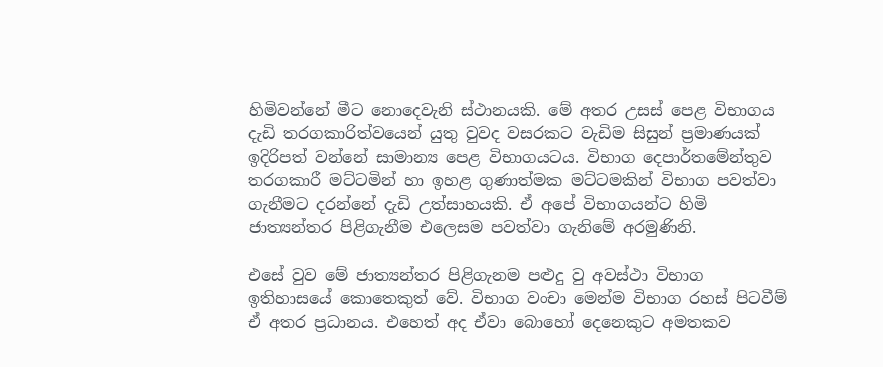හිමිවන්නේ මීට නොදෙවැනි ස්ථානයකි. මේ අතර උසස් පෙළ විභාගය දැඩි තරගකාරිත්වයෙන් යුතු වුවද වසරකට වැඩිම සිසුන් ප්‍රමාණයක් ඉදිරිපත් වන්නේ සාමාන්‍ය පෙළ විභාගයටය. විභාග දෙපාර්තමේන්තුව තරගකාරී මට්ටමින් හා ඉහළ ගුණාත්මක මට්ටමකින් විභාග පවත්වා ගැනීමට දරන්නේ දැඩි උත්සාහයකි. ඒ අපේ විභාගයන්ට හිමි ජාත්‍යන්තර පිළිගැනීම එලෙසම පවත්වා ගැනිමේ අරමුණිනි.

එසේ වුව මේ ජාත්‍යන්තර පිළිගැනම පළුදු වු අවස්ථා විභාග ඉතිහාසයේ කොතෙකුත් වේ. විභාග වංචා මෙන්ම විභාග රහස් පිටවීම් ඒ අතර ප්‍රධානය. එහෙත් අද ඒවා බොහෝ දෙනෙකුට අමතකව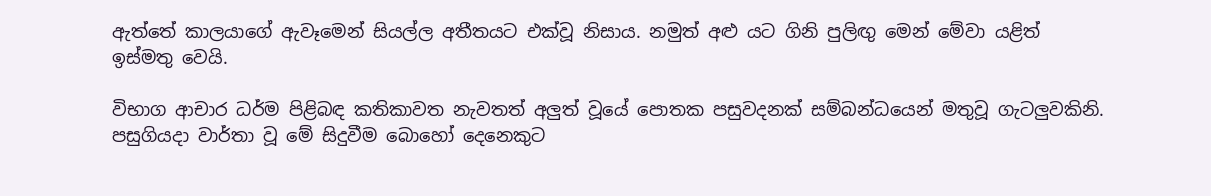ඇත්තේ කාලයාගේ ඇවෑමෙන් සියල්ල අතීතයට එක්වූ නිසාය. නමුත් අළු යට ගිනි පුලිඟු මෙන් මේවා යළිත් ඉස්මතු වෙයි.

විභාග ආචාර ධර්ම පිළිබඳ කතිකාවත නැවතත් අලුත් වූයේ පොතක පසුවදනක් සම්බන්ධයෙන් මතුවූ ගැටලුවකිනි. පසුගියදා වාර්තා වූ මේ සිදුවීම බොහෝ දෙනෙකුට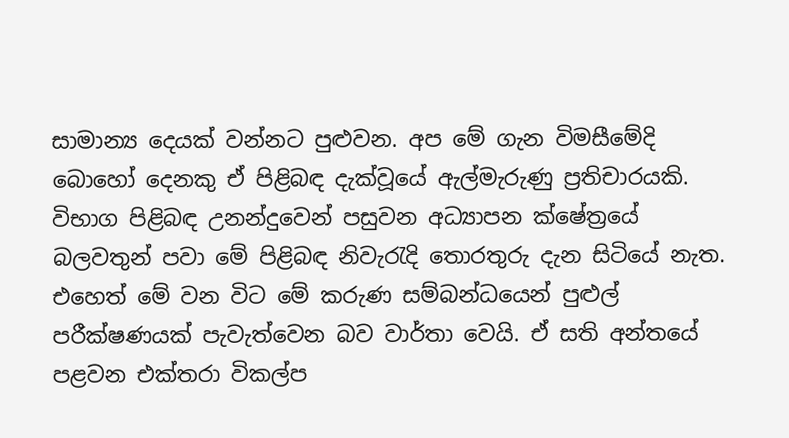සාමාන්‍ය දෙයක් වන්නට පුළුවන. අප මේ ගැන විමසීමේදි බොහෝ දෙනකු ඒ පිළිබඳ දැක්වූයේ ඇල්මැරුණු ප්‍රතිචාරයකි. විභාග පිළිබඳ උනන්දුවෙන් පසුවන අධ්‍යාපන ක්ෂේත්‍රයේ බලවතුන් පවා මේ පිළිබඳ නිවැරැදි තොරතුරු දැන සිටියේ නැත. එහෙත් මේ වන විට මේ කරුණ සම්බන්ධයෙන් පුළුල් පරීක්ෂණයක් පැවැත්වෙන බව වාර්තා වෙයි. ඒ සති අන්තයේ පළවන එක්තරා විකල්ප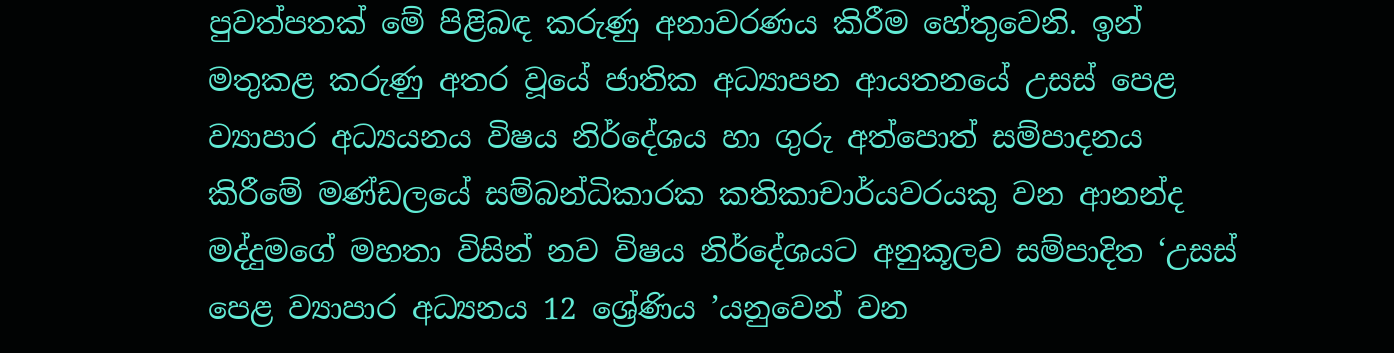පුවත්පතක් මේ පිළිබඳ කරුණු අනාවරණය කිරීම හේතුවෙනි. ඉන් මතුකළ කරුණු අතර වූයේ ජාතික අධ්‍යාපන ආයතනයේ උසස් පෙළ ව්‍යාපාර අධ්‍යයනය විෂය නිර්දේශය හා ගුරු අත්පොත් සම්පාදනය කිරීමේ මණ්ඩලයේ සම්බන්ධිකාරක කතිකාචාර්යවරයකු වන ආනන්ද මද්දුමගේ මහතා විසින් නව විෂය නිර්දේශයට අනුකූලව සම්පාදිත ‘උසස් පෙළ ව්‍යාපාර අධ්‍යනය 12 ශ්‍රේණිය ’යනුවෙන් වන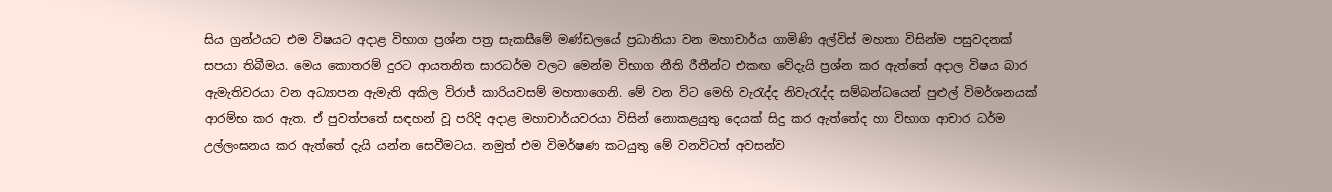සිය ග්‍රන්ථයට එම විෂයට අදාළ විභාග ප්‍රශ්න පත්‍ර සැකසීමේ මණ්ඩලයේ ප්‍රධානියා වන මහාචාර්ය ගාමිණි අල්විස් මහතා විසින්ම පසුවදනක් සපයා තිබීමය. මෙය කොතරම් දුරට ආයතනිත සාරධර්ම වලට මෙන්ම විභාග නීති රීතීන්ට එකඟ වේදැයි ප්‍රශ්න කර ඇත්තේ අදාල විෂය බාර ඇමැතිවරයා වන අධ්‍යාපන ඇමැති අකිල විරාජ් කාරියවසම් මහතාගෙනි. මේ වන විට මෙහි වැරැද්ද නිවැරැද්ද සම්බන්ධයෙන් පුළුල් විමර්ශනයක් ආරම්භ කර ඇත. ඒ පුවත්පතේ සඳහන් වූ පරිදි අදාළ මහාචාර්යවරයා විසින් නොකළයුතු දෙයක් සිදු කර ඇත්තේද හා විභාග ආචාර ධර්ම උල්ලංඝනය කර ඇත්තේ දැයි යන්න සෙවීමටය. නමුත් එම විමර්ෂණ කටයුතු මේ වනවිටත් අවසන්ව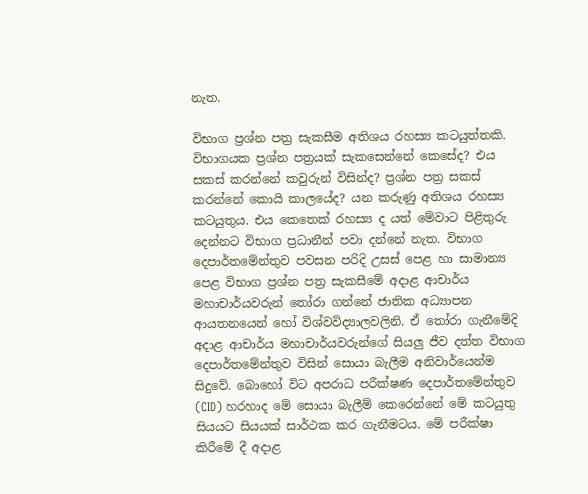නැත.

විභාග ප්‍රශ්න පත්‍ර සැකසීම අතිශය රහස්‍ය කටයුත්තකි. විභාගයක ප්‍රශ්න පත්‍රයක් සැකසෙන්නේ කෙසේද? එය සකස් කරන්නේ කවුරුන් විසින්ද? ප්‍රශ්න පත්‍ර සකස් කරන්නේ කොයි කාලයේද? යන කරුණු අතිශය රහස්‍ය කටයුතුය. එය කෙතෙක් රහස්‍ය ද යත් මේවාට පිළිතුරු දෙන්නට විභාග ප්‍රධානීන් පවා දන්නේ නැත. විභාග දෙපාර්තමේන්තුව පවසන පරිදි උසස් පෙළ හා සාමාන්‍ය පෙළ විභාග ප්‍රශ්න පත්‍ර සැකසීමේ අදාළ ආචාර්ය මහාචාර්යවරුන් තෝරා ගන්නේ ජාතික අධ්‍යාපන ආයතනයෙන් හෝ විශ්වවිද්‍යාලවලිනි. ඒ තෝරා ගැනීමේදි අදාළ ආචාර්ය මහාචාර්යවරුන්ගේ සියලු ජීව දත්ත විභාග දෙපාර්තමේන්තුව විසින් සොයා බැලීම අනිවාර්යෙන්ම සිදුවේ. බොහෝ විට අපරාධ පරීක්ෂණ දෙපාර්තමේන්තුව (CID) හරහාද මේ සොයා බැලීම් කෙරෙන්නේ මේ කටයුතු සියයට සියයක් සාර්ථක කර ගැනීමටය. මේ පරීක්ෂා කිරීමේ දී අදාළ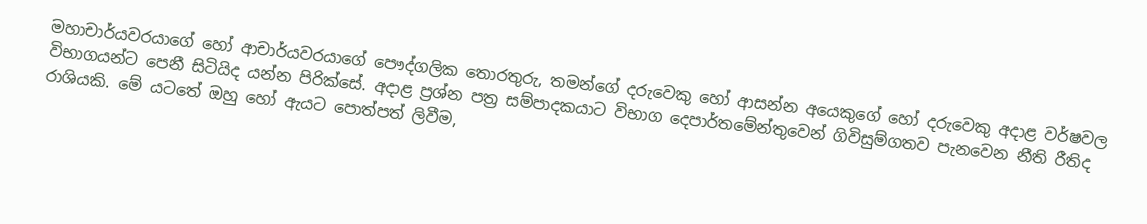මහාචාර්යවරයාගේ හෝ ආචාර්යවරයාගේ පෞද්ගලික තොරතුරු, තමන්ගේ දරුවෙකු හෝ ආසන්න අයෙකුගේ හෝ දරුවෙකු අදාළ වර්ෂවල විභාගයන්ට පෙනී සිටියිද යන්න පිරික්සේ. අදාළ ප්‍රශ්න පත්‍ර සම්පාදකයාට විභාග දෙපාර්තමේන්තුවෙන් ගිවිසුම්ගතව පැනවෙන නීති රීතිද රාශියකි. මේ යටතේ ඔහු හෝ ඇයට පොත්පත් ලිවීම,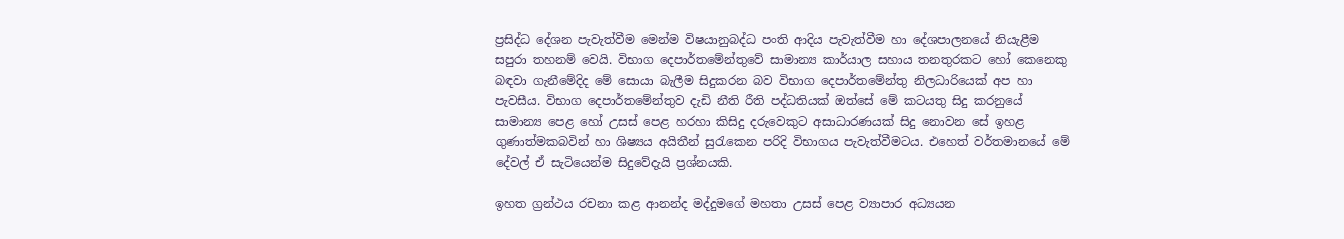ප්‍රසිද්ධ දේශන පැවැත්වීම මෙන්ම විෂයානුබද්ධ පංති ආදිය පැවැත්වීම හා දේශපාලනයේ නියැළීම සපුරා තහනම් වෙයි. විභාග දෙපාර්තමේන්තුවේ සාමාන්‍ය කාර්යාල සහාය තනතුරකට හෝ කෙනෙකු බඳවා ගැනීමේදිද මේ සොයා බැලීම සිදුකරන බව විභාග දෙපාර්තමේන්තු නිලධාරියෙක් අප හා පැවසීය. විභාග දෙපාර්තමේන්තුව දැඩි නීති රීති පද්ධතියක් ඔත්සේ මේ කටයතු සිදු කරනුයේ සාමාන්‍ය පෙළ හෝ උසස් පෙළ හරහා කිසිදු දරුවෙකුට අසාධාරණයක් සිදු නොවන සේ ඉහළ ගුණාත්මකබවින් හා ශිෂ්‍යය අයිතීන් සුරැකෙන පරිදි විභාගය පැවැත්වීමටය. එහෙත් වර්තමානයේ මේ දේවල් ඒ සැටියෙන්ම සිදුවේදැයි ප්‍රශ්නයකි.

ඉහත ග්‍රන්ථය රචනා කළ ආනන්ද මද්දුමගේ මහතා උසස් පෙළ ව්‍යාපාර අධ්‍යයන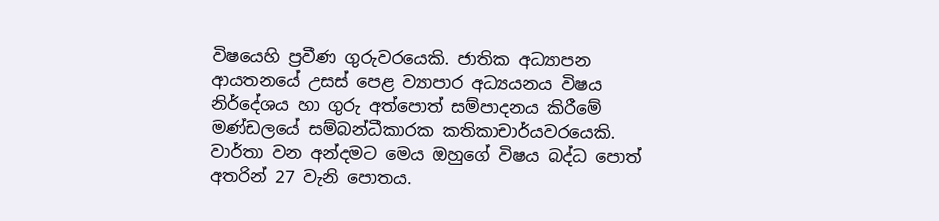විෂයෙහි ප්‍රවීණ ගුරුවරයෙකි. ජාතික අධ්‍යාපන ආයතනයේ උසස් පෙළ ව්‍යාපාර අධ්‍යයනය විෂය නිර්දේශය හා ගුරු අත්පොත් සම්පාදනය කිරීමේ මණ්ඩලයේ සම්බන්ධීකාරක කතිකාචාර්යවරයෙකි. වාර්තා වන අන්දමට මෙය ඔහුගේ විෂය බද්ධ පොත් අතරින් 27 වැනි පොතය.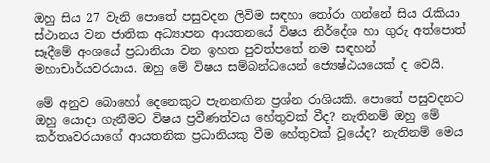ඔහු සිය 27 වැනි පොතේ පසුවදන ලිවිම සඳහා තෝරා ගන්නේ සිය රැකියා ස්ථානය වන ජාතික අධ්‍යාපන ආයතනයේ විෂය නිර්දේශ හා ගුරු අත්පොත් සෑදීමේ අංශයේ ප්‍රධානියා වන ඉහත පුවත්පතේ නම සඳහන් මහාචාර්යවරයාය. ඔහු මේ විෂය සම්බන්ධයෙන් ජ්‍යෙෂ්ඨයයෙක් ද වෙයි.

මේ අනුව බොහෝ දෙනෙකුට පැනනඟින ප්‍රශ්න රාශියකි. පොතේ පසුවදනට ඔහු යොදා ගැනීමට විෂය ප්‍රවීණත්වය හේතුවක් වීද? නැතිනම් ඔහු මේ කර්තෘවරයාගේ ආයතනික ප්‍රධානියකු වීම හේතුවක් වූයේද? නැතිනම් මෙය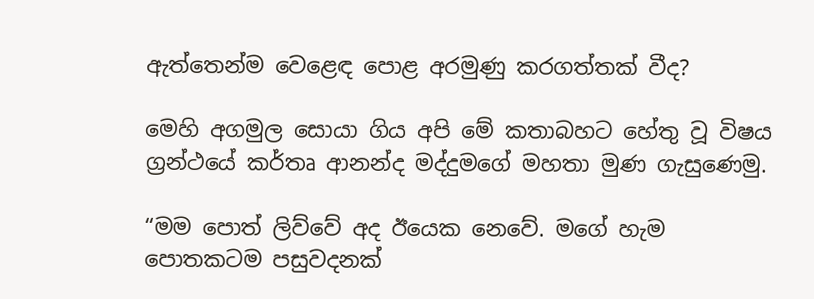ඇත්තෙන්ම වෙළෙඳ පොළ අරමුණු කරගත්තක් වීද?

මෙහි අගමුල සොයා ගිය අපි මේ කතාබහට හේතු වූ විෂය ග්‍රන්ථයේ කර්තෘ ආනන්ද මද්දුමගේ මහතා මුණ ගැසුණෙමු.

“මම පොත් ලිව්වේ අද ඊයෙක නෙවේ. මගේ හැම පොතකටම පසුවදනක්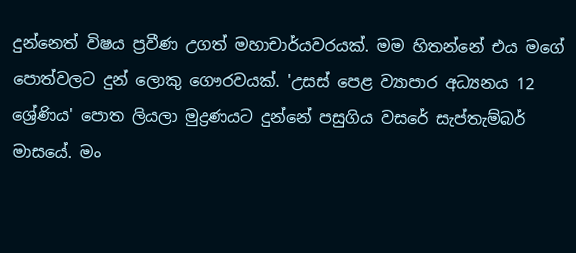දුන්නෙත් විෂය ප්‍රවීණ උගත් මහාචාර්යවරයක්. මම හිතන්නේ එය මගේ පොත්වලට දුන් ලොකු ගෞරවයක්. 'උසස් පෙළ ව්‍යාපාර අධ්‍යනය 12 ශ්‍රේණිය' පොත ලියලා මුද්‍රණයට දුන්නේ පසුගිය වසරේ සැප්තැම්බර් මාසයේ. මං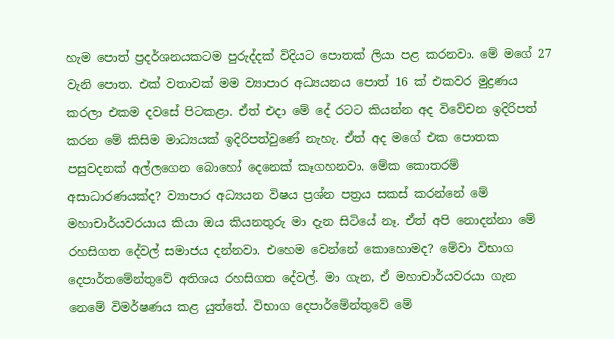හැම පොත් ප්‍රදර්ශනයකටම පුරුද්දක් විදියට පොතක් ලියා පළ කරනවා. මේ මගේ 27 වැනි පොත. එක් වතාවක් මම ව්‍යාපාර අධ්‍යයනය පොත් 16 ක් එකවර මුද්‍රණය කරලා එකම දවසේ පිටකළා. ඒත් එදා මේ දේ රටට කියන්න අද විවේචන ඉදිරිපත් කරන මේ කිසිම මාධ්‍යයක් ඉදිරිපත්වුණේ නැහැ. ඒත් අද මගේ එක පොතක පසුවදනක් අල්ලගෙන බොහෝ දෙනෙක් කෑගහනවා. මේක කොතරම් අසාධාරණයක්ද? ව්‍යාපාර අධ්‍යයන විෂය ප්‍රශ්න පත්‍රය සකස් කරන්නේ මේ මහාචාර්යවරයාය කියා ඔය කියනතුරු මා දැන සිටියේ නෑ. ඒත් අපි නොදන්නා මේ රහසිගත දේවල් සමාජය දන්නවා. එහෙම වෙන්නේ කොහොමද? මේවා විභාග දෙපාර්තමේන්තුවේ අතිශය රහසිගත දේවල්. මා ගැන, ඒ මහාචාර්යවරයා ගැන නෙමේ විමර්ෂණය කළ යුත්තේ. විභාග දෙපාර්මේන්තුවේ මේ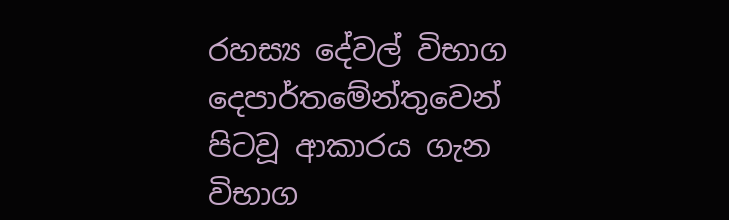රහස්‍ය දේවල් විභාග දෙපාර්තමේන්තුවෙන් පිටවූ ආකාරය ගැන විභාග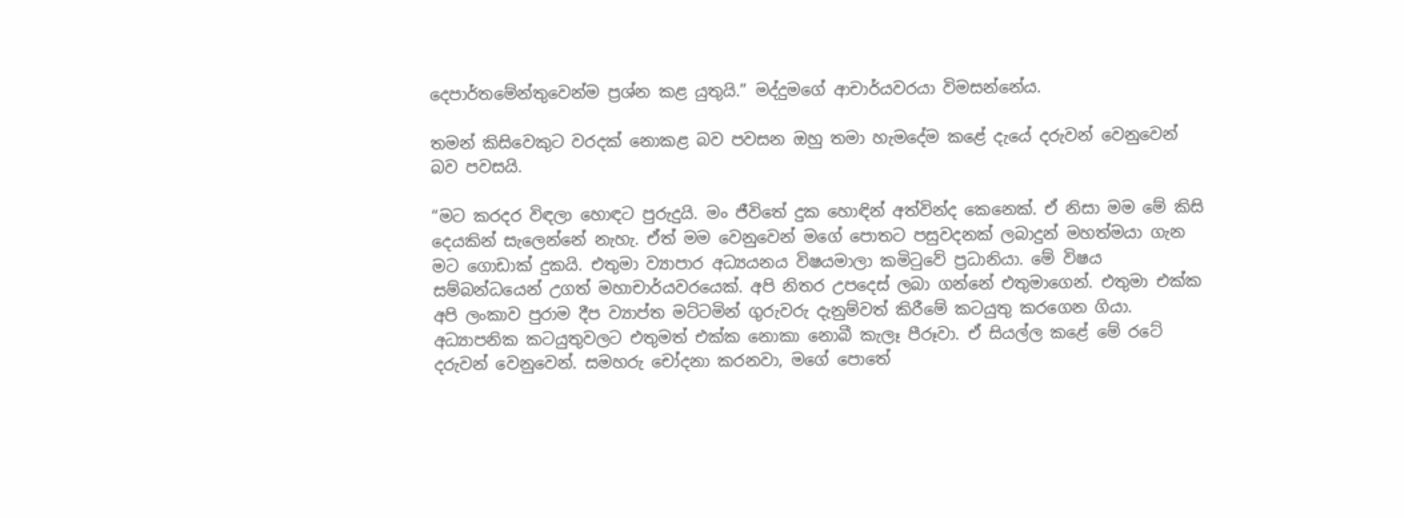දෙපාර්තමේන්තුවෙන්ම ප්‍රශ්න කළ යුතුයි.” මද්දුමගේ ආචාර්යවරයා විමසන්නේය.

තමන් කිසිවෙකුට වරදක් නොකළ බව පවසන ඔහු තමා හැමදේම කළේ දැයේ දරුවන් වෙනුවෙන් බව පවසයි.

“මට කරදර විඳලා හොඳට පුරුදුයි. මං ජීවිතේ දුක හොඳින් අත්වින්ද කෙනෙක්. ඒ නිසා මම මේ කිසි දෙයකින් සැලෙන්නේ නැහැ. ඒත් මම වෙනුවෙන් මගේ පොතට පසුවදනක් ලබාදුන් මහත්මයා ගැන මට ගොඩාක් දුකයි. එතුමා ව්‍යාපාර අධ්‍යයනය විෂයමාලා කමිටුවේ ප්‍රධානියා. මේ විෂය සම්බන්ධයෙන් උගත් මහාචාර්යවරයෙක්. අපි නිතර උපදෙස් ලබා ගන්නේ එතුමාගෙන්. එතුමා එක්ක අපි ලංකාව පුරාම දීප ව්‍යාප්ත මට්ටමින් ගුරුවරු දැනුම්වත් කිරීමේ කටයුතු කරගෙන ගියා. අධ්‍යාපනික කටයුතුවලට එතුමත් එක්ක නොකා නොබී කැලෑ පීරූවා. ඒ සියල්ල කළේ මේ රටේ දරුවන් වෙනුවෙන්. සමහරු චෝදනා කරනවා, මගේ පොතේ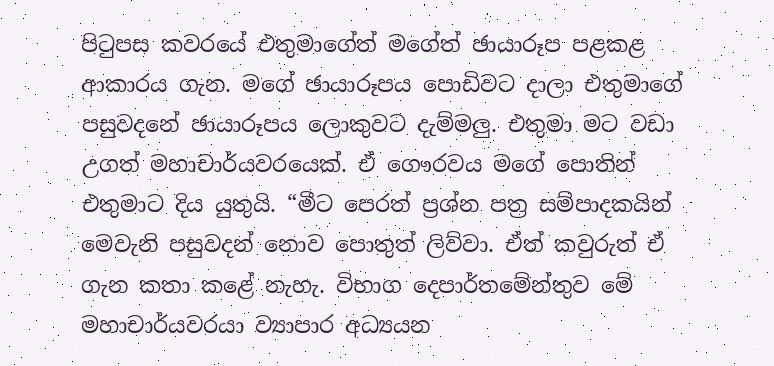පිටුපස කවරයේ එතුමාගේත් මගේත් ඡායාරූප පළකළ ආකාරය ගැන. මගේ ඡායාරූපය පොඩිවට දාලා එතුමාගේ පසුවදනේ ඡායාරූපය ලොකුවට දැම්මලු. එතුමා මට වඩා උගත් මහාචාර්යවරයෙක්. ඒ ගෞරවය මගේ පොතින් එතුමාට දිය යුතුයි. “මීට පෙරත් ප්‍රශ්න පත්‍ර සම්පාදකයින් මෙවැනි පසුවදන් නොව පොතුත් ලිව්වා. ඒත් කවුරුත් ඒ ගැන කතා කළේ නැහැ. විභාග දෙපාර්තමේන්තුව මේ මහාචාර්යවරයා ව්‍යාපාර අධ්‍යයන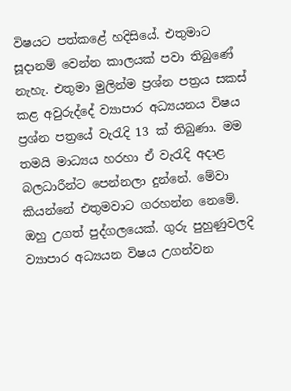විෂයට පත්කළේ හදිසියේ. එතුමාට සූදානම් වෙන්න කාලයක් පවා තිබුණේ නැහැ. එතුමා මුලින්ම ප්‍රශ්න පත්‍රය සකස් කළ අවුරුද්දේ ව්‍යාපාර අධ්‍යයනය විෂය ප්‍රශ්න පත්‍රයේ වැරැදි 13 ක් තිබුණා. මම තමයි මාධ්‍යය හරහා ඒ වැරැදි අදාළ බලධාරීන්ට පෙන්නලා දුන්නේ. මේවා කියන්නේ එතුමවාට ගරහන්න නෙමේ. ඔහු උගත් පුද්ගලයෙක්. ගුරු පුහුණුවලදි ව්‍යාපාර අධ්‍යයන විෂය උගන්වන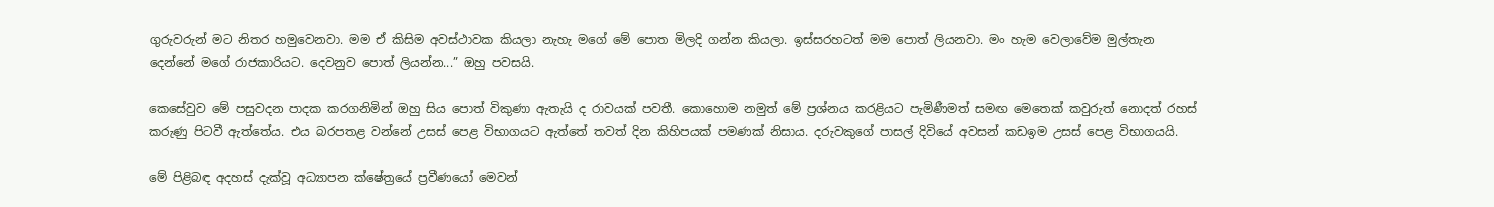ගුරුවරුන් මට නිතර හමුවෙනවා. මම ඒ කිසිම අවස්ථාවක කියලා නැහැ මගේ මේ පොත මිලදි ගන්න කියලා. ඉස්සරහටත් මම පොත් ලියනවා. මං හැම වෙලාවේම මුල්තැන දෙන්නේ මගේ රාජකාරියට. දෙවනුව පොත් ලියන්න...” ඔහු පවසයි.

කෙසේවුව මේ පසුවදන පාදක කරගනිමින් ඔහු සිය පොත් විකුණා ඇතැයි ද රාවයක් පවතී. කොහොම නමුත් මේ ප්‍රශ්නය කරළියට පැමිණීමත් සමඟ මෙතෙක් කවුරුත් නොදත් රහස් කරුණු පිටවී ඇත්තේය. එය බරපතළ වන්නේ උසස් පෙළ විභාගයට ඇත්තේ තවත් දින කිහිපයක් පමණක් නිසාය. දරුවකුගේ පාසල් දිවියේ අවසන් කඩඉම උසස් පෙළ විභාගයයි.

මේ පිළිබඳ අදහස් දැක්වූ අධ්‍යාපන ක්ෂේත්‍රයේ ප්‍රවීණයෝ මෙවන්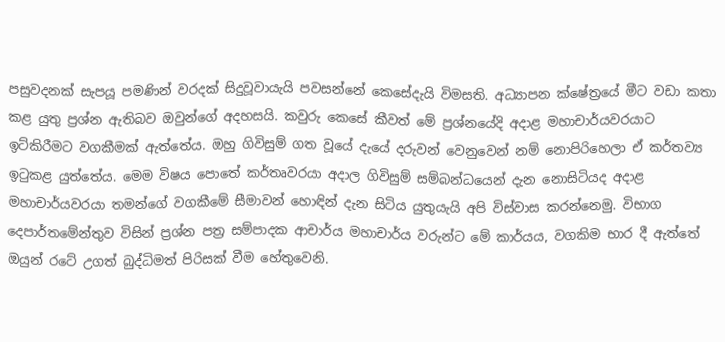පසුවදනක් සැපයූ පමණින් වරදක් සිදුවූවායැයි පවසන්නේ කෙසේදැයි විමසති. අධ්‍යාපන ක්ෂේත්‍රයේ මීට වඩා කතා කළ යුතු ප්‍රශ්න ඇතිබව ඔවුන්ගේ අදහසයි. කවුරු කෙසේ කීවත් මේ ප්‍රශ්නයේදි අදාළ මහාචාර්යවරයාට ඉට්කිරීමට වගකීමක් ඇත්තේය. ඔහු ගිවිසුම් ගත වූයේ දැයේ දරුවන් වෙනුවෙන් නම් නොපිරිහෙලා ඒ කර්තව්‍ය ඉටුකළ යුත්තේය. මෙම විෂය පොතේ කර්තෘවරයා අදාල ගිවිසුම් සම්බන්ධයෙන් දැන නොසිටියද අදාළ මහාචාර්යවරයා තමන්ගේ වගකීමේ සීමාවන් හොඳින් දැන සිටිය යුතුයැයි අපි විස්වාස කරන්නෙමු. විභාග දෙපාර්තමේන්තුව විසින් ප්‍රශ්න පත්‍ර සම්පාදක ආචාර්ය මහාචාර්ය වරුන්ට මේ කාර්යය, වගකිම භාර දී ඇත්තේ ඔයුන් රටේ උගත් බුද්ධිමත් පිරිසක් වීම හේතුවෙනි.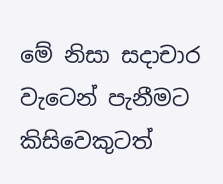මේ නිසා සදාචාර වැටෙන් පැනීමට කිසිවෙකුටත්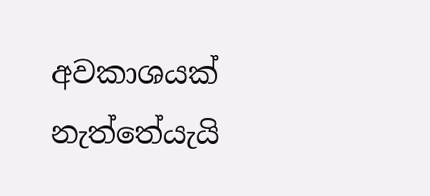අවකාශයක් නැත්තේයැයි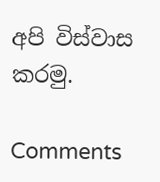අපි විස්වාස කරමු.

Comments